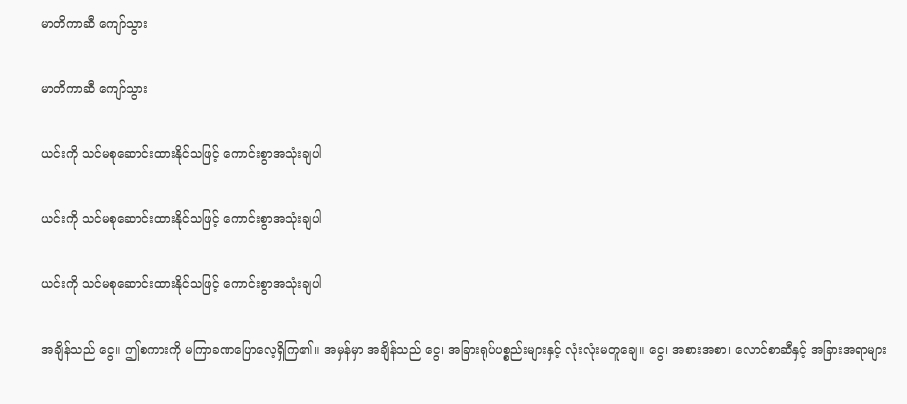မာတိကာဆီ ကျော်သွား

မာတိကာဆီ ကျော်သွား

ယင်းကို သင်မစုဆောင်းထားနိုင်သဖြင့် ကောင်းစွာအသုံးချပါ

ယင်းကို သင်မစုဆောင်းထားနိုင်သဖြင့် ကောင်းစွာအသုံးချပါ

ယင်းကို သင်မစုဆောင်းထားနိုင်သဖြင့် ကောင်းစွာအသုံးချပါ

အချိန်သည် ငွေ။ ဤစကားကို မကြာခဏပြောလေ့ရှိကြ၏။ အမှန်မှာ အချိန်သည် ငွေ၊ အခြားရုပ်ပစ္စည်းများနှင့် လုံးလုံးမတူချေ။ ငွေ၊ အစားအစာ၊ လောင်စာဆီနှင့် အခြားအရာများ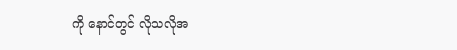ကို နောင်တွင် လိုသလိုအ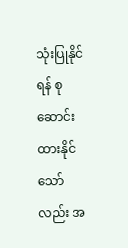သုံးပြုနိုင်ရန် စုဆောင်းထားနိုင်သော်လည်း အ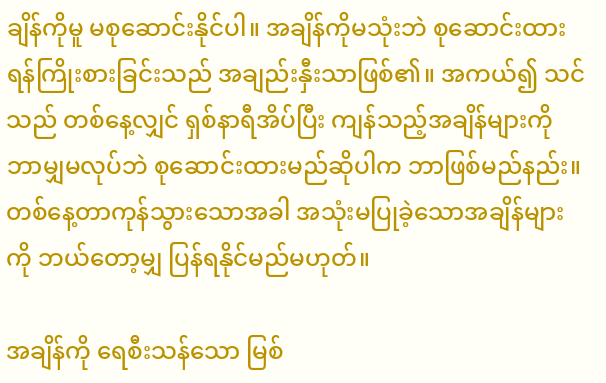ချိန်ကိုမူ မစုဆောင်းနိုင်ပါ။ အချိန်ကိုမသုံးဘဲ စုဆောင်းထားရန်ကြိုးစားခြင်းသည် အချည်းနှီးသာဖြစ်၏။ အကယ်၍ သင်သည် တစ်နေ့လျှင် ရှစ်နာရီအိပ်ပြီး ကျန်သည့်အချိန်များကို ဘာမျှမလုပ်ဘဲ စုဆောင်းထားမည်ဆိုပါက ဘာဖြစ်မည်နည်း။ တစ်နေ့တာကုန်သွားသောအခါ အသုံးမပြုခဲ့သောအချိန်များကို ဘယ်တော့မျှ ပြန်ရနိုင်မည်မဟုတ်။

အချိန်ကို ရေစီးသန်သော မြစ်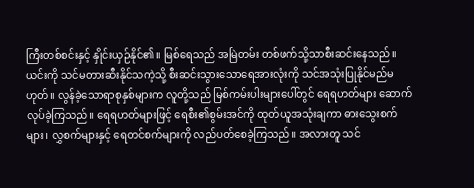ကြီးတစ်စင်းနှင့် နှိုင်းယှဉ်နိုင်၏။ မြစ်ရေသည် အမြဲတမ်း တစ်ဖက်သို့သာစီးဆင်းနေသည်။ ယင်းကို သင်မတားဆီးနိုင်သကဲ့သို့ စီးဆင်းသွားသောရေအားလုံးကို သင်အသုံးပြုနိုင်မည်မဟုတ်။ လွန်ခဲ့သောရာစုနှစ်များက လူတို့သည် မြစ်ကမ်းပါးများပေါ်တွင် ရေရဟတ်များ ဆောက်လုပ်ခဲ့ကြသည်။ ရေရဟတ်များဖြင့် ရေစီး၏စွမ်းအင်ကို ထုတ်ယူအသုံးချကာ ဓားသွေးစက်များ၊ လွှစက်များနှင့် ရေတင်စက်များကို လည်ပတ်စေခဲ့ကြသည်။ အလားတူ သင်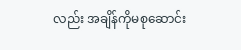လည်း အချိန်ကိုမစုဆောင်း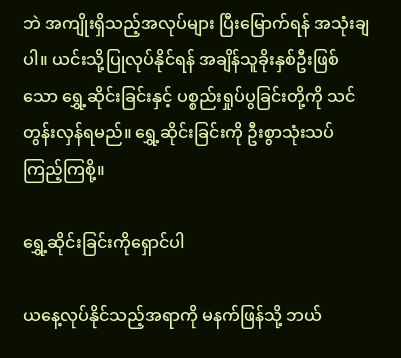ဘဲ အကျိုးရှိသည့်အလုပ်များ ပြီးမြောက်ရန် အသုံးချပါ။ ယင်းသို့ပြုလုပ်နိုင်ရန် အချိန်သူခိုးနှစ်ဦးဖြစ်သော ရွှေ့ဆိုင်းခြင်းနှင့် ပစ္စည်းရှုပ်ပွခြင်းတို့ကို သင်တွန်းလှန်ရမည်။ ရွှေ့ဆိုင်းခြင်းကို ဦးစွာသုံးသပ်ကြည့်ကြစို့။

ရွှေ့ဆိုင်းခြင်းကိုရှောင်ပါ

ယနေ့လုပ်နိုင်သည့်အရာကို မနက်ဖြန်သို့ ဘယ်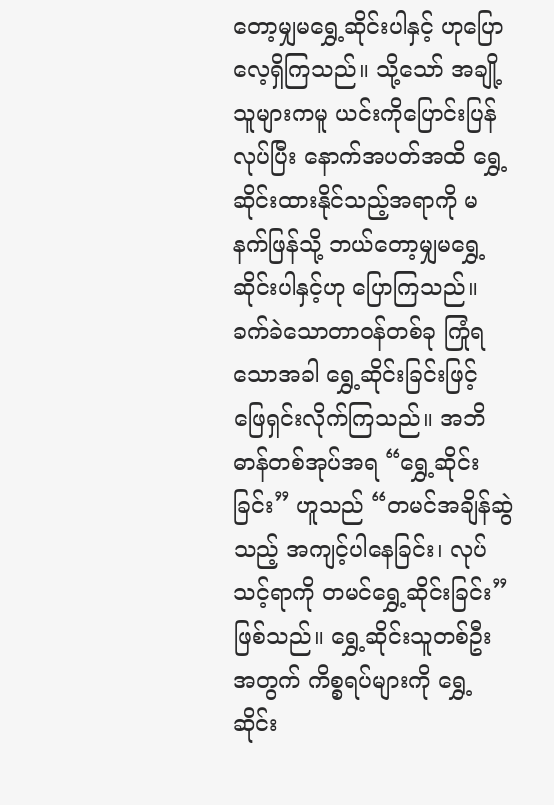တော့မျှမရွှေ့ဆိုင်းပါနှင့် ဟုပြောလေ့ရှိကြသည်။ သို့သော် အချို့သူများကမူ ယင်းကိုပြောင်းပြန်လုပ်ပြီး နောက်အပတ်အထိ ရွှေ့ဆိုင်းထားနိုင်သည့်အရာကို မနက်ဖြန်သို့ ဘယ်တော့မျှမရွှေ့ဆိုင်းပါနှင့်ဟု ပြောကြသည်။ ခက်ခဲသောတာဝန်တစ်ခု ကြုံရသောအခါ ရွှေ့ဆိုင်းခြင်းဖြင့် ဖြေရှင်းလိုက်ကြသည်။ အဘိဓာန်တစ်အုပ်အရ “ရွှေ့ဆိုင်းခြင်း” ဟူသည် “တမင်အချိန်ဆွဲသည့် အကျင့်ပါနေခြင်း၊ လုပ်သင့်ရာကို တမင်ရွှေ့ဆိုင်းခြင်း” ဖြစ်သည်။ ရွှေ့ဆိုင်းသူတစ်ဦးအတွက် ကိစ္စရပ်များကို ရွှေ့ဆိုင်း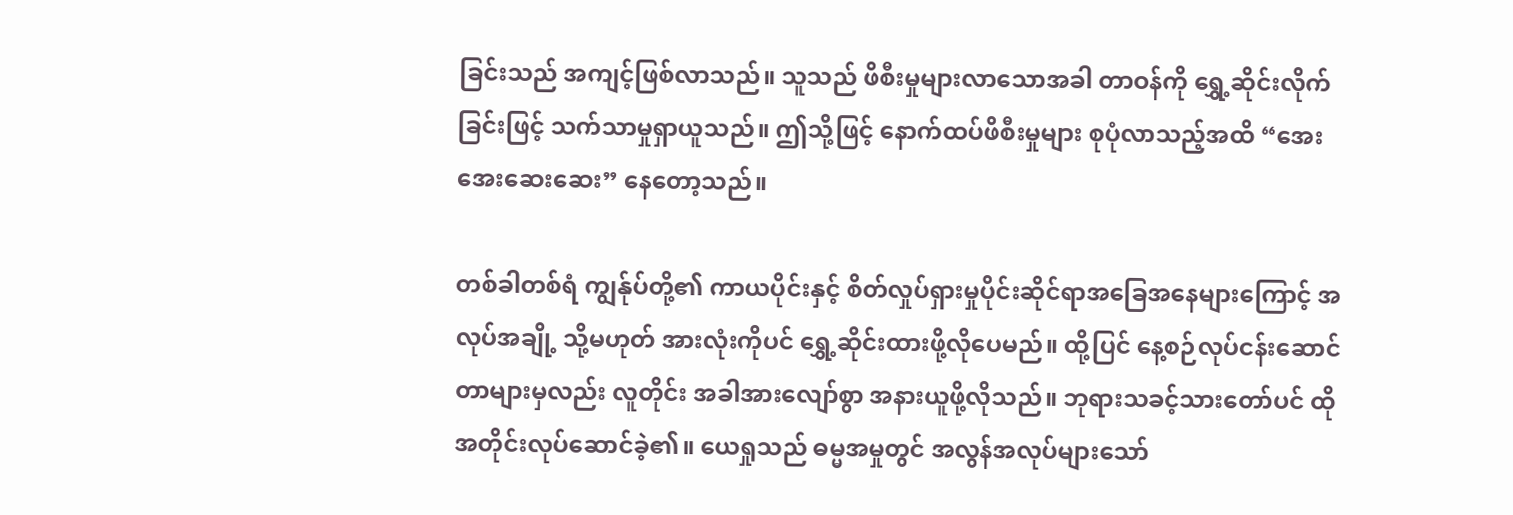ခြင်းသည် အကျင့်ဖြစ်လာသည်။ သူသည် ဖိစီးမှုများလာသောအခါ တာဝန်ကို ရွှေ့ဆိုင်းလိုက်ခြင်းဖြင့် သက်သာမှုရှာယူသည်။ ဤသို့ဖြင့် နောက်ထပ်ဖိစီးမှုများ စုပုံလာသည့်အထိ “အေးအေးဆေးဆေး” နေတော့သည်။

တစ်ခါတစ်ရံ ကျွန်ုပ်တို့၏ ကာယပိုင်းနှင့် စိတ်လှုပ်ရှားမှုပိုင်းဆိုင်ရာအခြေအနေများကြောင့် အလုပ်အချို့ သို့မဟုတ် အားလုံးကိုပင် ရွှေ့ဆိုင်းထားဖို့လိုပေမည်။ ထို့ပြင် နေ့စဉ်လုပ်ငန်းဆောင်တာများမှလည်း လူတိုင်း အခါအားလျော်စွာ အနားယူဖို့လိုသည်။ ဘုရားသခင့်သားတော်ပင် ထိုအတိုင်းလုပ်ဆောင်ခဲ့၏။ ယေရှုသည် ဓမ္မအမှုတွင် အလွန်အလုပ်များသော်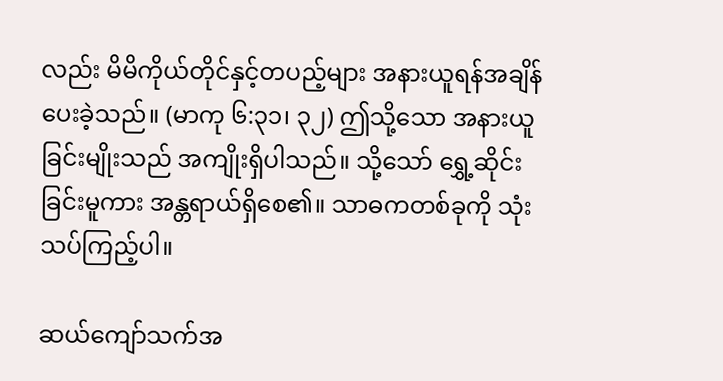လည်း မိမိကိုယ်တိုင်နှင့်တပည့်များ အနားယူရန်အချိန်ပေးခဲ့သည်။ (မာကု ၆:၃၁၊ ၃၂) ဤသို့သော အနားယူခြင်းမျိုးသည် အကျိုးရှိပါသည်။ သို့သော် ရွှေ့ဆိုင်းခြင်းမူကား အန္တရာယ်ရှိစေ၏။ သာဓကတစ်ခုကို သုံးသပ်ကြည့်ပါ။

ဆယ်ကျော်သက်အ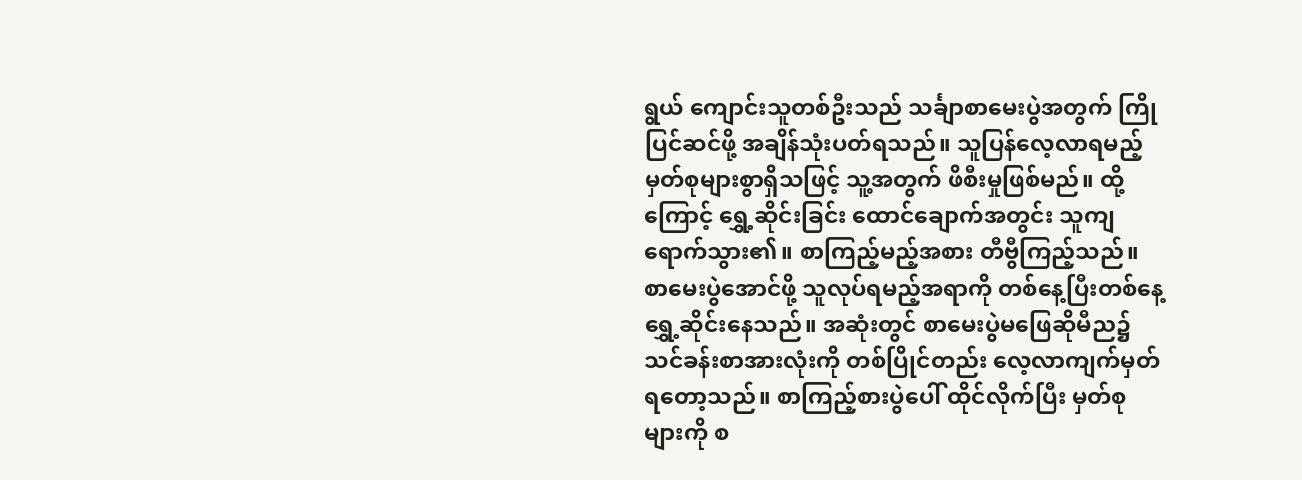ရွယ် ကျောင်းသူတစ်ဦးသည် သင်္ချာစာမေးပွဲအတွက် ကြိုပြင်ဆင်ဖို့ အချိန်သုံးပတ်ရသည်။ သူပြန်လေ့လာရမည့် မှတ်စုများစွာရှိသဖြင့် သူ့အတွက် ဖိစီးမှုဖြစ်မည်။ ထို့ကြောင့် ရွှေ့ဆိုင်းခြင်း ထောင်ချောက်အတွင်း သူကျရောက်သွား၏။ စာကြည့်မည့်အစား တီဗွီကြည့်သည်။ စာမေးပွဲအောင်ဖို့ သူလုပ်ရမည့်အရာကို တစ်နေ့ပြီးတစ်နေ့ ရွှေ့ဆိုင်းနေသည်။ အဆုံးတွင် စာမေးပွဲမဖြေဆိုမီည၌ သင်ခန်းစာအားလုံးကို တစ်ပြိုင်တည်း လေ့လာကျက်မှတ်ရတော့သည်။ စာကြည့်စားပွဲပေါ် ထိုင်လိုက်ပြီး မှတ်စုများကို စ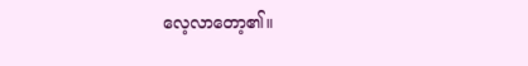လေ့လာတော့၏။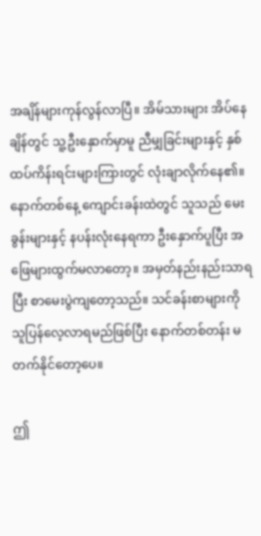အချိန်များကုန်လွန်လာပြီ။ အိမ်သားများ အိပ်နေချိန်တွင် သူ့ဦးနှောက်မှာမူ ညီမျှခြင်းများနှင့် နှစ်ထပ်ကိန်းရင်းများကြားတွင် လုံးချာလိုက်နေ၏။ နောက်တစ်နေ့ ကျောင်းခန်းထဲတွင် သူသည် မေးခွန်းများနှင့် နပန်းလုံးနေရကာ ဦးနှောက်ပူပြီး အဖြေများထွက်မလာတော့။ အမှတ်နည်းနည်းသာရပြီး စာမေးပွဲကျတော့သည်။ သင်ခန်းစာများကို သူပြန်လေ့လာရမည်ဖြစ်ပြီး နောက်တစ်တန်း မတက်နိုင်တော့ပေ။

ဤ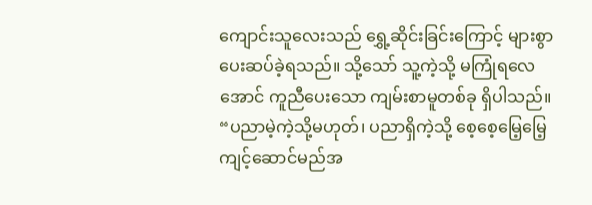ကျောင်းသူလေးသည် ရွှေ့ဆိုင်းခြင်းကြောင့် များစွာပေးဆပ်ခဲ့ရသည်။ သို့သော် သူ့ကဲ့သို့ မကြုံရလေအောင် ကူညီပေးသော ကျမ်းစာမူတစ်ခု ရှိပါသည်။ “ပညာမဲ့ကဲ့သို့မဟုတ်၊ ပညာရှိကဲ့သို့ စေ့စေ့မြေ့မြေ့ကျင့်ဆောင်မည်အ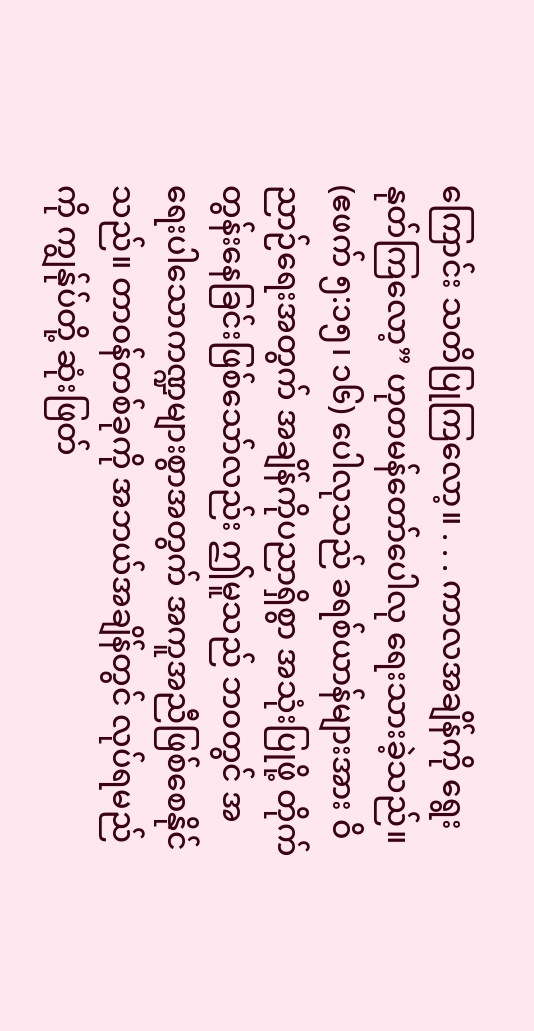ကြောင်း သတိပြုကြလော့။ . . . ကာလအချိန်ကို ရွေးနုတ်ကြလော့” ဟုတမန်တော်ပေါလု ရေးသားခဲ့သည်။ (ဧဖက် ၅:၁၅၊ ၁၆) ပေါလုသည် ခရစ်ယာန်များအား ဝိညာဉ်ရေးအတွက် အချိန်ကိုပညာရှိစွာ အသုံးပြုဖို့ တိုက်တွန်းနေခြင်းဖြစ်သော်လည်း ဤမူသည် ဘဝတွင် အရေးပါသောကဏ္ဍများစွာအတွက် အကူအညီဖြစ်စေနိုင်သည်။ တာဝန်တစ်ခုကို အဘယ်အချိန်တွင် လုပ်ရမည်ကို ကျွန်ုပ်တို့ ဆုံးဖြတ်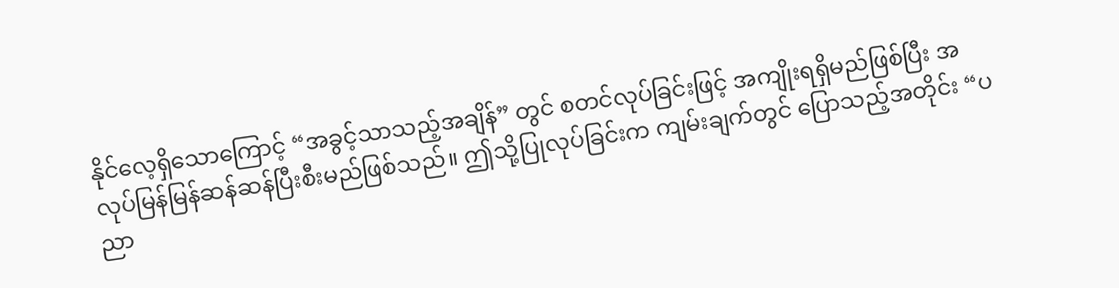နိုင်လေ့ရှိသောကြောင့် “အခွင့်သာသည့်အချိန်” တွင် စတင်လုပ်ခြင်းဖြင့် အကျိုးရရှိမည်ဖြစ်ပြီး အလုပ်မြန်မြန်ဆန်ဆန်ပြီးစီးမည်ဖြစ်သည်။ ဤသို့ပြုလုပ်ခြင်းက ကျမ်းချက်တွင် ပြောသည့်အတိုင်း “ပညာ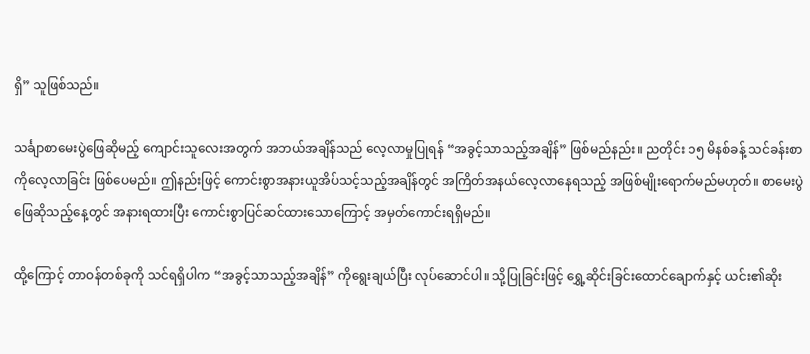ရှိ” သူဖြစ်သည်။

သင်္ချာစာမေးပွဲဖြေဆိုမည့် ကျောင်းသူလေးအတွက် အဘယ်အချိန်သည် လေ့လာမှုပြုရန် “အခွင့်သာသည့်အချိန်” ဖြစ်မည်နည်း။ ညတိုင်း ၁၅ မိနစ်ခန့် သင်ခန်းစာကိုလေ့လာခြင်း ဖြစ်ပေမည်။ ဤနည်းဖြင့် ကောင်းစွာအနားယူအိပ်သင့်သည့်အချိန်တွင် အကြိတ်အနယ်လေ့လာနေရသည့် အဖြစ်မျိုးရောက်မည်မဟုတ်။ စာမေးပွဲဖြေဆိုသည့်နေ့တွင် အနားရထားပြီး ကောင်းစွာပြင်ဆင်ထားသောကြောင့် အမှတ်ကောင်းရရှိမည်။

ထို့ကြောင့် တာဝန်တစ်ခုကို သင်ရရှိပါက “အခွင့်သာသည့်အချိန်” ကိုရွေးချယ်ပြီး လုပ်ဆောင်ပါ။ သို့ပြုခြင်းဖြင့် ရွှေ့ဆိုင်းခြင်းထောင်ချောက်နှင့် ယင်း၏ဆိုး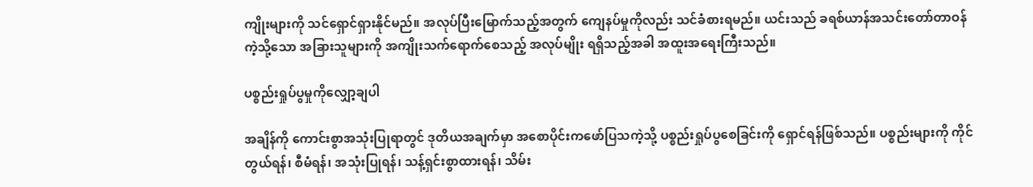ကျိုးများကို သင်ရှောင်ရှားနိုင်မည်။ အလုပ်ပြီးမြောက်သည့်အတွက် ကျေနပ်မှုကိုလည်း သင်ခံစားရမည်။ ယင်းသည် ခရစ်ယာန်အသင်းတော်တာဝန်ကဲ့သို့သော အခြားသူများကို အကျိုးသက်ရောက်စေသည့် အလုပ်မျိုး ရရှိသည့်အခါ အထူးအရေးကြီးသည်။

ပစ္စည်းရှုပ်ပွမှုကိုလျှော့ချပါ

အချိန်ကို ကောင်းစွာအသုံးပြုရာတွင် ဒုတိယအချက်မှာ အစောပိုင်းကဖော်ပြသကဲ့သို့ ပစ္စည်းရှုပ်ပွစေခြင်းကို ရှောင်ရန်ဖြစ်သည်။ ပစ္စည်းများကို ကိုင်တွယ်ရန်၊ စီမံရန်၊ အသုံးပြုရန်၊ သန့်ရှင်းစွာထားရန်၊ သိမ်း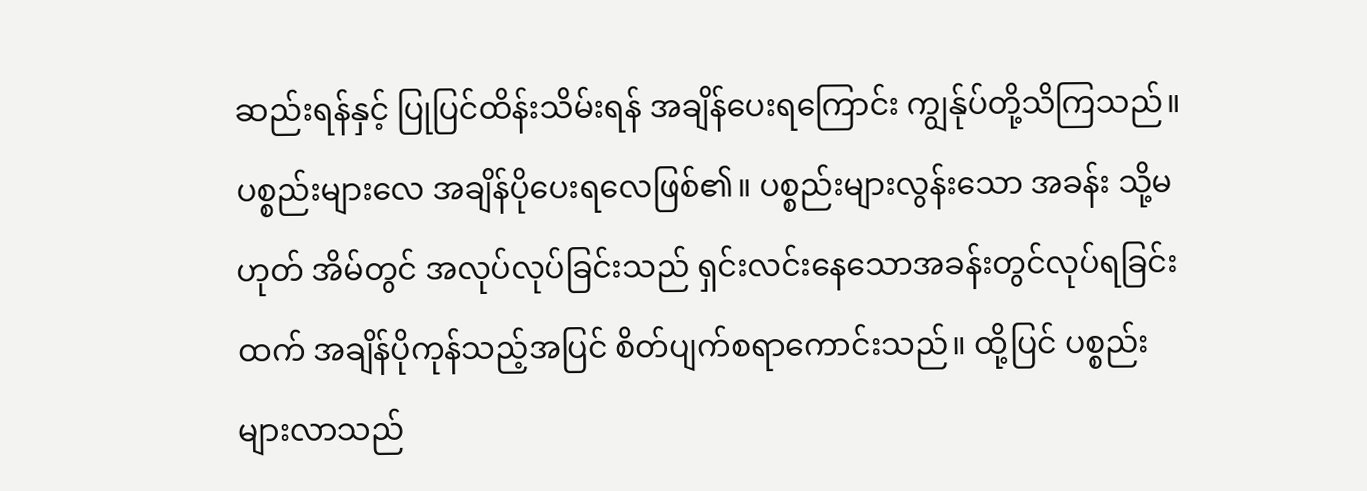ဆည်းရန်နှင့် ပြုပြင်ထိန်းသိမ်းရန် အချိန်ပေးရကြောင်း ကျွန်ုပ်တို့သိကြသည်။ ပစ္စည်းများလေ အချိန်ပိုပေးရလေဖြစ်၏။ ပစ္စည်းများလွန်းသော အခန်း သို့မဟုတ် အိမ်တွင် အလုပ်လုပ်ခြင်းသည် ရှင်းလင်းနေသောအခန်းတွင်လုပ်ရခြင်းထက် အချိန်ပိုကုန်သည့်အပြင် စိတ်ပျက်စရာကောင်းသည်။ ထို့ပြင် ပစ္စည်းများလာသည်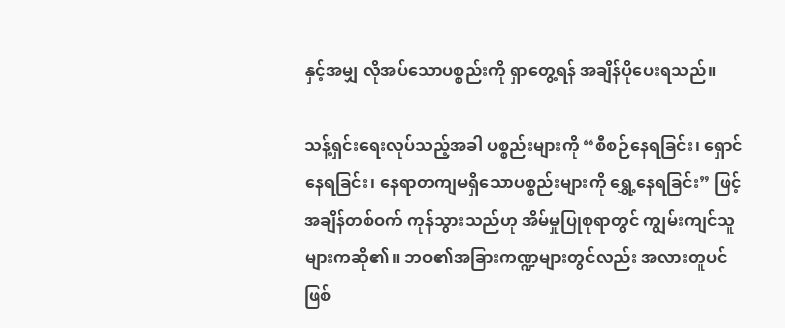နှင့်အမျှ လိုအပ်သောပစ္စည်းကို ရှာတွေ့ရန် အချိန်ပိုပေးရသည်။

သန့်ရှင်းရေးလုပ်သည့်အခါ ပစ္စည်းများကို “စီစဉ်နေရခြင်း၊ ရှောင်နေရခြင်း၊ နေရာတကျမရှိသောပစ္စည်းများကို ရွှေ့နေရခြင်း” ဖြင့် အချိန်တစ်ဝက် ကုန်သွားသည်ဟု အိမ်မှုပြုစုရာတွင် ကျွမ်းကျင်သူများကဆို၏။ ဘဝ၏အခြားကဏ္ဍများတွင်လည်း အလားတူပင်ဖြစ်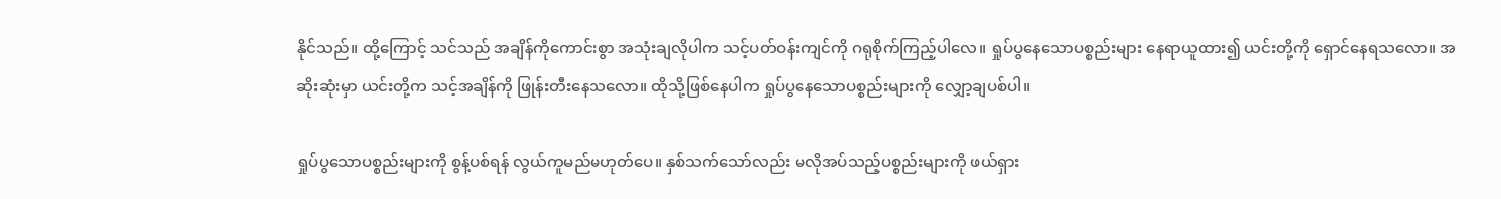နိုင်သည်။ ထို့ကြောင့် သင်သည် အချိန်ကိုကောင်းစွာ အသုံးချလိုပါက သင့်ပတ်ဝန်းကျင်ကို ဂရုစိုက်ကြည့်ပါလေ။ ရှုပ်ပွနေသောပစ္စည်းများ နေရာယူထား၍ ယင်းတို့ကို ရှောင်နေရသလော။ အဆိုးဆုံးမှာ ယင်းတို့က သင့်အချိန်ကို ဖြုန်းတီးနေသလော။ ထိုသို့ဖြစ်နေပါက ရှုပ်ပွနေသောပစ္စည်းများကို လျှော့ချပစ်ပါ။

ရှုပ်ပွသောပစ္စည်းများကို စွန့်ပစ်ရန် လွယ်ကူမည်မဟုတ်ပေ။ နှစ်သက်သော်လည်း မလိုအပ်သည့်ပစ္စည်းများကို ဖယ်ရှား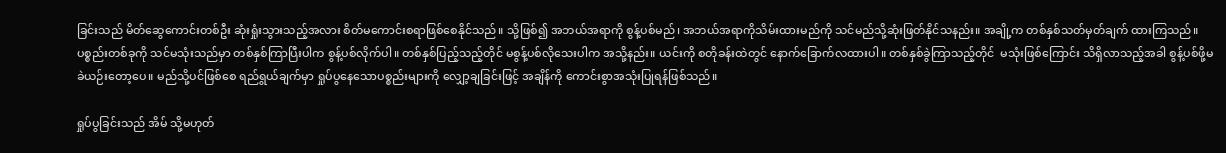ခြင်းသည် မိတ်ဆွေကောင်းတစ်ဦး ဆုံးရှုံးသွားသည့်အလား စိတ်မကောင်းစရာဖြစ်စေနိုင်သည်။ သို့ဖြစ်၍ အဘယ်အရာကို စွန့်ပစ်မည်၊ အဘယ်အရာကိုသိမ်းထားမည်ကို သင်မည်သို့ဆုံးဖြတ်နိုင်သနည်း။ အချို့က တစ်နှစ်သတ်မှတ်ချက် ထားကြသည်။ ပစ္စည်းတစ်ခုကို သင်မသုံးသည်မှာ တစ်နှစ်ကြာပြီးပါက စွန့်ပစ်လိုက်ပါ။ တစ်နှစ်ပြည့်သည့်တိုင် မစွန့်ပစ်လိုသေးပါက အသို့နည်း။ ယင်းကို စတိုခန်းထဲတွင် နောက်ခြောက်လထားပါ။ တစ်နှစ်ခွဲကြာသည့်တိုင်  မသုံးဖြစ်ကြောင်း သိရှိလာသည့်အခါ စွန့်ပစ်ဖို့မခဲယဉ်းတော့ပေ။ မည်သို့ပင်ဖြစ်စေ ရည်ရွယ်ချက်မှာ ရှုပ်ပွနေသောပစ္စည်းများကို လျှော့ချခြင်းဖြင့် အချိန်ကို ကောင်းစွာအသုံးပြုရန်ဖြစ်သည်။

ရှုပ်ပွခြင်းသည် အိမ် သို့မဟုတ်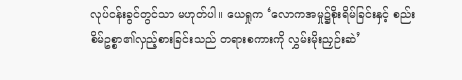လုပ်ငန်းခွင်တွင်သာ မဟုတ်ပါ။ ယေရှုက ‘လောကအမှု၌စိုးရိမ်ခြင်းနှင့် စည်းစိမ်ဥစ္စာ၏လှည့်စားခြင်းသည် တရားစကားကို လွှမ်းမိုးညှဉ်းဆဲ’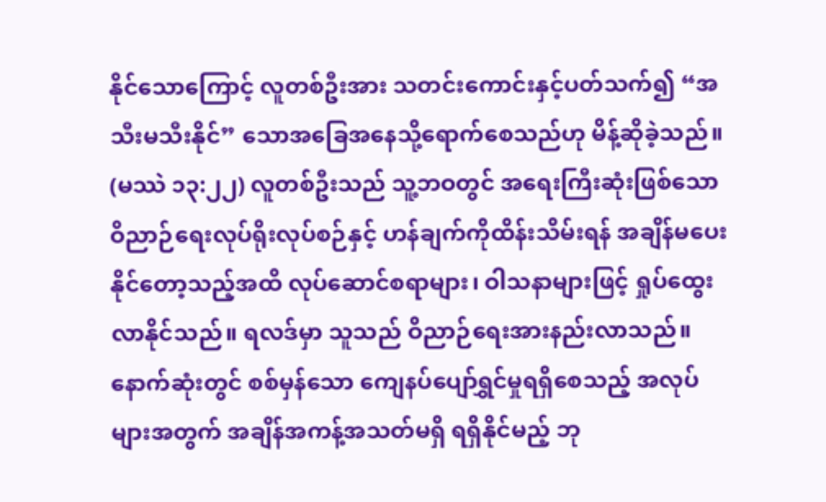နိုင်သောကြောင့် လူတစ်ဦးအား သတင်းကောင်းနှင့်ပတ်သက်၍ “အသီးမသီးနိုင်” သောအခြေအနေသို့ရောက်စေသည်ဟု မိန့်ဆိုခဲ့သည်။ (မဿဲ ၁၃:၂၂) လူတစ်ဦးသည် သူ့ဘဝတွင် အရေးကြီးဆုံးဖြစ်သော ဝိညာဉ်ရေးလုပ်ရိုးလုပ်စဉ်နှင့် ဟန်ချက်ကိုထိန်းသိမ်းရန် အချိန်မပေးနိုင်တော့သည့်အထိ လုပ်ဆောင်စရာများ၊ ဝါသနာများဖြင့် ရှုပ်ထွေးလာနိုင်သည်။ ရလဒ်မှာ သူသည် ဝိညာဉ်ရေးအားနည်းလာသည်။ နောက်ဆုံးတွင် စစ်မှန်သော ကျေနပ်ပျော်ရွှင်မှုရရှိစေသည့် အလုပ်များအတွက် အချိန်အကန့်အသတ်မရှိ ရရှိနိုင်မည့် ဘု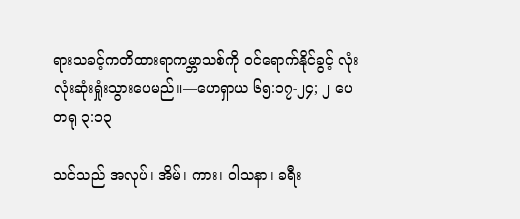ရားသခင့်ကတိထားရာကမ္ဘာသစ်ကို ဝင်ရောက်နိုင်ခွင့် လုံးလုံးဆုံးရှုံးသွားပေမည်။—ဟေရှာယ ၆၅:၁၇-၂၄; ၂ ပေတရု ၃:၁၃

သင်သည် အလုပ်၊ အိမ်၊ ကား၊ ဝါသနာ၊ ခရီး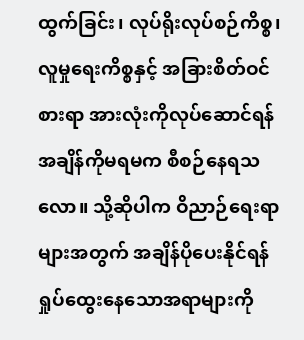ထွက်ခြင်း၊ လုပ်ရိုးလုပ်စဉ်ကိစ္စ၊ လူမှုရေးကိစ္စနှင့် အခြားစိတ်ဝင်စားရာ အားလုံးကိုလုပ်ဆောင်ရန် အချိန်ကိုမရမက စီစဉ်နေရသလော။ သို့ဆိုပါက ဝိညာဉ်ရေးရာများအတွက် အချိန်ပိုပေးနိုင်ရန် ရှုပ်ထွေးနေသောအရာများကို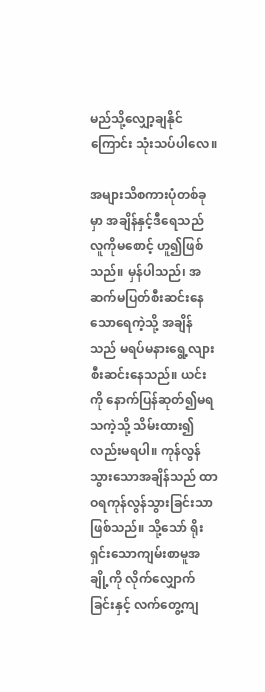မည်သို့လျှော့ချနိုင်ကြောင်း သုံးသပ်ပါလေ။

အများသိစကားပုံတစ်ခုမှာ အချိန်နှင့်ဒီရေသည် လူကိုမစောင့် ဟူ၍ဖြစ်သည်။ မှန်ပါသည်၊ အဆက်မပြတ်စီးဆင်းနေသောရေကဲ့သို့ အချိန်သည် မရပ်မနားရွေ့လျားစီးဆင်းနေသည်။ ယင်းကို နောက်ပြန်ဆုတ်၍မရသကဲ့သို့ သိမ်းထား၍လည်းမရပါ။ ကုန်လွန်သွားသောအချိန်သည် ထာဝရကုန်လွန်သွားခြင်းသာဖြစ်သည်။ သို့သော် ရိုးရှင်းသောကျမ်းစာမူအချို့ကို လိုက်လျှောက်ခြင်းနှင့် လက်တွေ့ကျ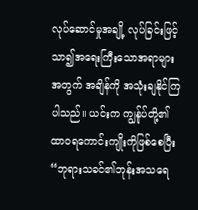လုပ်ဆောင်မှုအချို့ လုပ်ခြင်းဖြင့် သာ၍အရေးကြီးသောအရာများအတွက် အချိန်ကို အသုံးချနိုင်ကြပါသည်။ ယင်းက ကျွန်ုပ်တို့၏ ထာဝရကောင်းကျိုးကိုဖြစ်စေပြီး “ဘုရားသခင်၏ဘုန်းအသရေ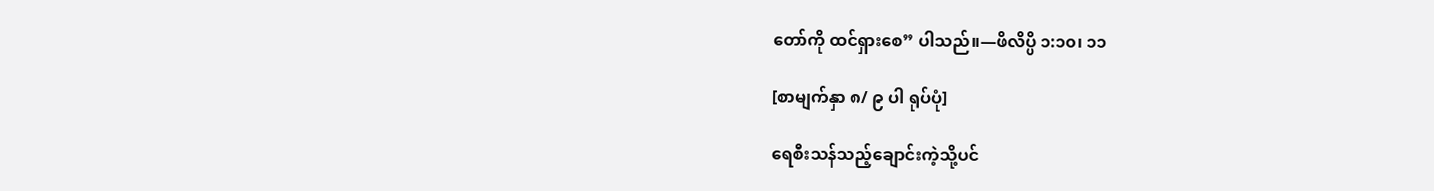တော်ကို ထင်ရှားစေ” ပါသည်။—ဖိလိပ္ပိ ၁:၁၀၊ ၁၁

[စာမျက်နှာ ၈/ ၉ ပါ ရုပ်ပုံ]

ရေစီးသန်သည့်ချောင်းကဲ့သို့ပင်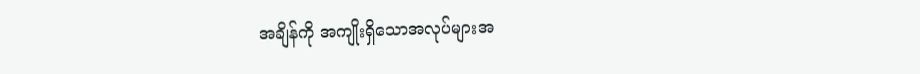အချိန်ကို အကျိုးရှိသောအလုပ်များအ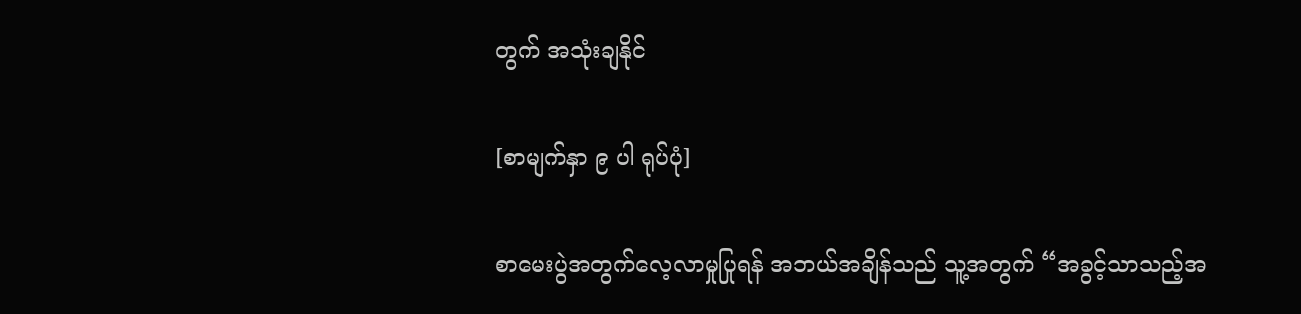တွက် အသုံးချနိုင်

[စာမျက်နှာ ၉ ပါ ရုပ်ပုံ]

စာမေးပွဲအတွက်လေ့လာမှုပြုရန် အဘယ်အချိန်သည် သူ့အတွက် “အခွင့်သာသည့်အ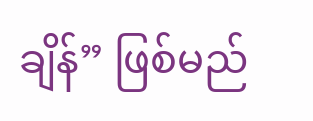ချိန်” ဖြစ်မည်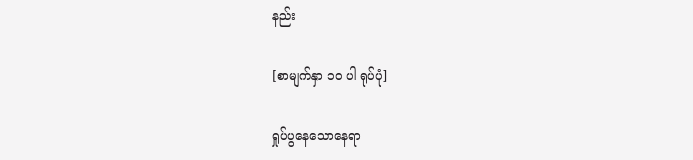နည်း

[စာမျက်နှာ ၁၀ ပါ ရုပ်ပုံ]

ရှုပ်ပွနေသောနေရာ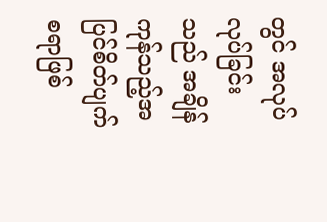တွင် အလုပ်လုပ်ခြင်းသည် အချိန်ကုန်သည့်အပြင်စိတ်ပျက်စရာဖြစ်